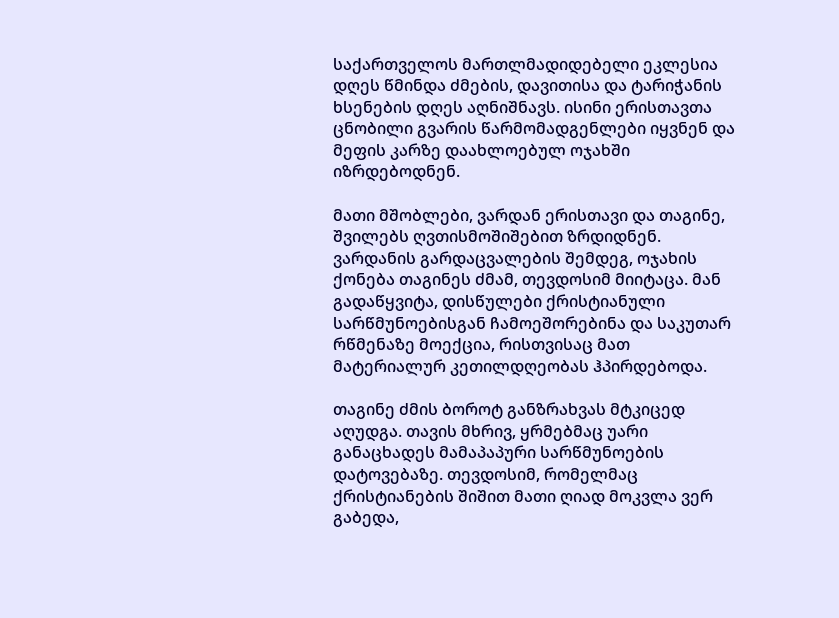საქართველოს მართლმადიდებელი ეკლესია დღეს წმინდა ძმების, დავითისა და ტარიჭანის ხსენების დღეს აღნიშნავს. ისინი ერისთავთა ცნობილი გვარის წარმომადგენლები იყვნენ და მეფის კარზე დაახლოებულ ოჯახში იზრდებოდნენ.

მათი მშობლები, ვარდან ერისთავი და თაგინე, შვილებს ღვთისმოშიშებით ზრდიდნენ. ვარდანის გარდაცვალების შემდეგ, ოჯახის ქონება თაგინეს ძმამ, თევდოსიმ მიიტაცა. მან გადაწყვიტა, დისწულები ქრისტიანული სარწმუნოებისგან ჩამოეშორებინა და საკუთარ რწმენაზე მოექცია, რისთვისაც მათ მატერიალურ კეთილდღეობას ჰპირდებოდა.

თაგინე ძმის ბოროტ განზრახვას მტკიცედ აღუდგა. თავის მხრივ, ყრმებმაც უარი განაცხადეს მამაპაპური სარწმუნოების დატოვებაზე. თევდოსიმ, რომელმაც ქრისტიანების შიშით მათი ღიად მოკვლა ვერ გაბედა,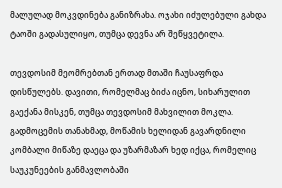მალულად მოკვდინება განიზრახა. ოჯახი იძულებული გახდა ტაოში გადასულიყო, თუმცა დევნა არ შეწყვეტილა.

თევდოსიმ მეომრებთან ერთად მთაში ჩაუსაფრდა დისწულებს. დავითი, რომელმაც ბიძა იცნო, სიხარულით გაექანა მისკენ, თუმცა თევდოსიმ მახვილით მოკლა. გადმოცემის თანახმად, მოწამის ხელიდან გავარდნილი კომბალი მიწაზე დაეცა და უზარმაზარ ხედ იქცა, რომელიც საუკუნეების განმავლობაში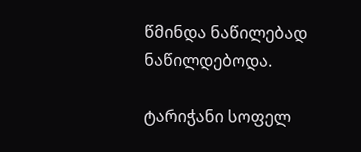წმინდა ნაწილებად ნაწილდებოდა.

ტარიჭანი სოფელ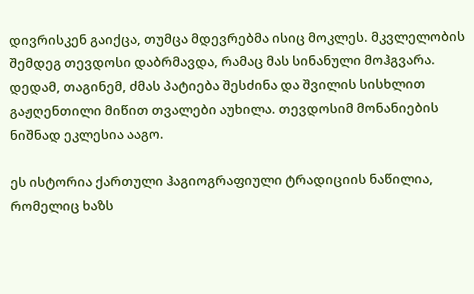დივრისკენ გაიქცა, თუმცა მდევრებმა ისიც მოკლეს. მკვლელობის შემდეგ თევდოსი დაბრმავდა, რამაც მას სინანული მოჰგვარა. დედამ, თაგინემ, ძმას პატიება შესძინა და შვილის სისხლით გაჟღენთილი მიწით თვალები აუხილა. თევდოსიმ მონანიების ნიშნად ეკლესია ააგო.

ეს ისტორია ქართული ჰაგიოგრაფიული ტრადიციის ნაწილია, რომელიც ხაზს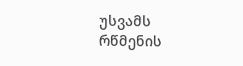უსვამს რწმენის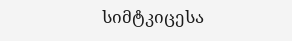სიმტკიცესა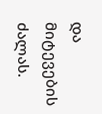და მიტევების ძალას.